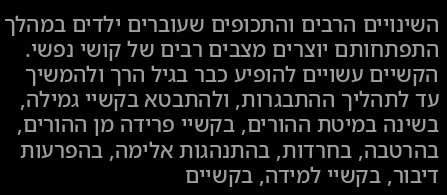השינויים הרבים והתכופים שעוברים ילדים במהלך התפתחותם יוצרים מצבים רבים של קושי נפשי. הקשיים עשויים להופיע כבר בגיל הרך ולהמשיך עד לתהליך ההתבגרות, ולהתבטא בקשיי גמילה, בשינה במיטת ההורים, בקשיי פרידה מן ההורים, בהרטבה, בחרדות, בהתנהגות אלימה, בהפרעות דיבור, בקשיי למידה, בקשיים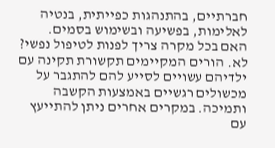חברתיים, בהתנהגות כפייתית, בנטיה לאלימות, בפשיעה ובשימוש בסמים.
האם בכל מקרה צריך לפנות לטיפול נפשי? לא. הורים המקיימים תקשורת תקינה עם ילדיהם עשויים לסייע להם להתגבר על מכשולים רגשיים באמצעות הקשבה ותמיכה. במקרים אחרים ניתן להתייעץ עם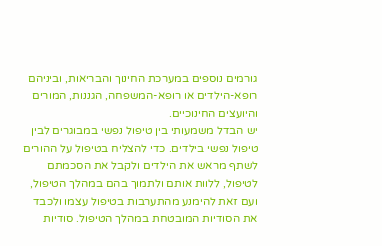גורמים נוספים במערכת החינוך והבריאות, וביניהם רופא-הילדים או רופא-המשפחה, הגננות, המורים והיועצים החינוכיים.
יש הבדל משמעותי בין טיפול נפשי במבוגרים לבין טיפול נפשי בילדים. כדי להצליח בטיפול על ההורים לשתף מראש את הילדים ולקבל את הסכמתם לטיפול, ללוות אותם ולתמוך בהם במהלך הטיפול, ועם זאת להימנע מהתערבות בטיפול עצמו ולכבד את הסודיות המובטחת במהלך הטיפול. סודיות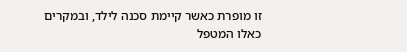זו מופרת כאשר קיימת סכנה לילד, ובמקרים כאלו המטפל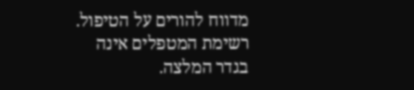מדווח להורים על הטיפול.
רשימת המטפלים אינה בגדר המלצה.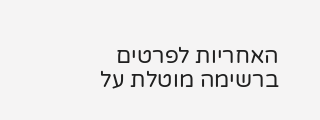האחריות לפרטים ברשימה מוטלת על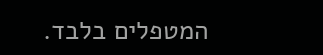המטפלים בלבד.